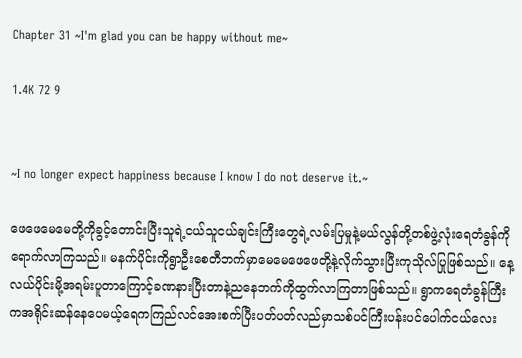Chapter 31 ~I'm glad you can be happy without me~

1.4K 72 9


~I no longer expect happiness because I know I do not deserve it.~

ဖေဖေမေမေတို့ကိုခွင့်တောင်းပြီးသူရဲ့ငယ်သူငယ်ချင်းကြီးတွေရဲ့လမ်းပြမှုနဲ့မယ်လွန်တို့တစ်ဖွဲ့လုံးရေတံခွန်ကိုရောက်လာကြသည်။ မနက်ပိုင်းကိုရွာဦးစေတီဘက်မှာမေမေဖေဖေတို့နဲ့လိုက်သွားပြီးကုသိုလ်ပြုဖြစ်သည်။ နေ့လယ်ပိုင်းမို့အရမ်းပူတာကြောင့်ခဏနားပြီးတာနဲ့ညနေဘက်ကိုထွက်လာကြတာဖြစ်သည်။ ရွာကရေတံခွန်ကြီးကအရိုင်းဆန်နေပေမယ့်ရေကကြည်လင်အေးစက်ပြီးပတ်ပတ်လည်မှာသစ်ပင်ကြီးပန်းပင်ပေါက်ငယ်လေး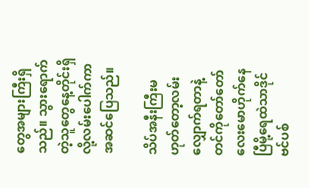တွေအများကြီးရှိသည်။ သွားရောက်တဲ့သူတွေနေ့တိုင်းရှိလို့လမ်းပေါက်ကာအဆင်ပြေသည်။

သိပ်အနီးကြီးမဟုတ်တော့လမ်းလျှောက်ရတာနဲ့တင်ကိုတော်တော်လေးမောဟိုက်နေပြီမို့ရေထဲသာဒိုင်ဗင်ပစ်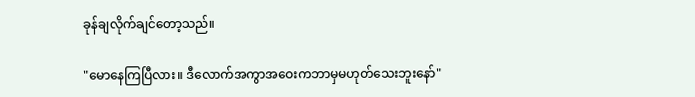ခုန်ချလိုက်ချင်တော့သည်။

"မောနေကြပြီလား။ ဒီလောက်အကွာအဝေးကဘာမှမဟုတ်သေးဘူးနော်"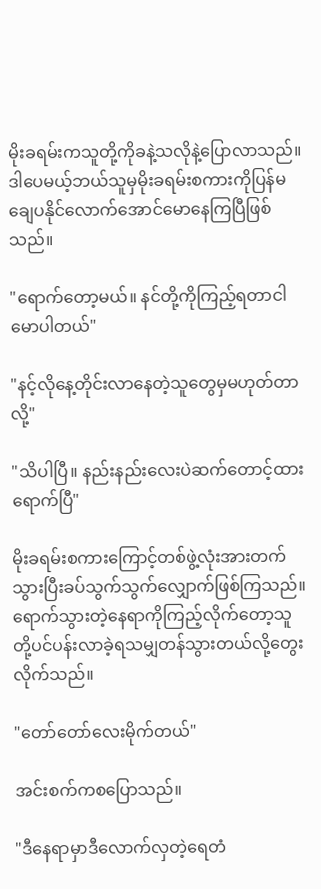မိုးခရမ်းကသူတို့ကိုခနဲ့သလိုနဲ့ပြောလာသည်။ ဒါပေမယ့်ဘယ်သူမှမိုးခရမ်းစကားကိုပြန်မချေပနိုင်လောက်အောင်မောနေကြပြီဖြစ်သည်။

"ရောက်တော့မယ်။ နင်တို့ကိုကြည့်ရတာငါမောပါတယ်"

"နင့်လိုနေ့တိုင်းလာနေတဲ့သူတွေမှမဟုတ်တာလို့"

"သိပါပြီ။ နည်းနည်းလေးပဲဆက်တောင့်ထား ရောက်ပြီ"

မိုးခရမ်းစကားကြောင့်တစ်ဖွဲ့လုံးအားတက်သွားပြီးခပ်သွက်သွက်လျှောက်ဖြစ်ကြသည်။ ရောက်သွားတဲ့နေရာကိုကြည့်လိုက်တော့သူတို့ပင်ပန်းလာခဲ့ရသမျှတန်သွားတယ်လို့တွေးလိုက်သည်။

"တော်တော်လေးမိုက်တယ်"

အင်းစက်ကစပြောသည်။

"ဒီနေရာမှာဒီလောက်လှတဲ့ရေတံ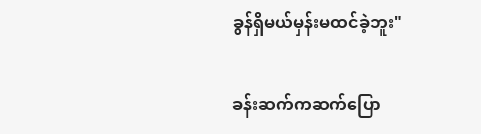ခွန်ရှိမယ်မှန်းမထင်ခဲ့ဘူး"

ခန်းဆက်ကဆက်ပြော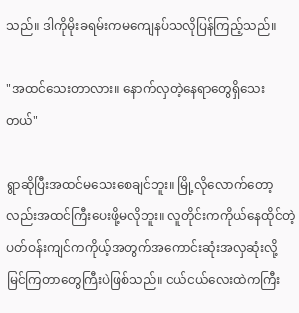သည်။ ဒါကိုမိုးခရမ်းကမကျေနပ်သလိုပြန်ကြည့်သည်။

"အထင်သေးတာလား။ နောက်လှတဲ့နေရာတွေရှိသေးတယ်"

ရွာဆိုပြီးအထင်မသေးစေချင်ဘူး။ မြို့လိုလောက်တော့လည်းအထင်ကြီးပေးဖို့မလိုဘူး။ လူတိုင်းကကိုယ်နေထိုင်တဲ့ပတ်ဝန်းကျင်ကကိုယ့်အတွက်အကောင်းဆုံးအလှဆုံးလို့မြင်ကြတာတွေကြီးပဲဖြစ်သည်။ ငယ်ငယ်လေးထဲကကြီး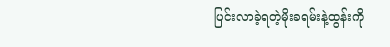ပြင်းလာခဲ့ရတဲ့မိုးခရမ်းနဲ့ထွန်းကို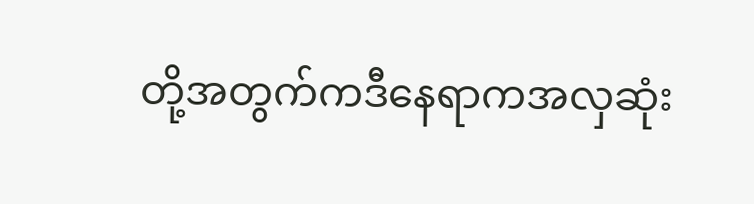တို့အတွက်ကဒီနေရာကအလှဆုံး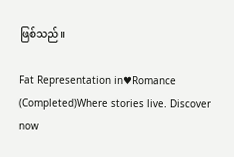ဖြစ်သည်။

Fat Representation in♥Romance (Completed)Where stories live. Discover now